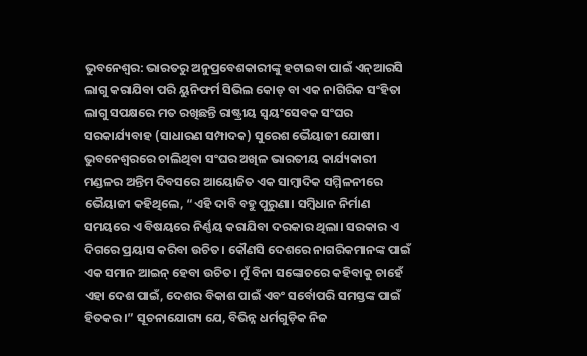ଭୁବନେଶ୍ୱର: ଭାରତରୁ ଅନୁପ୍ରବେଶକାରୀଙ୍କୁ ହଟାଇବା ପାଇଁ ଏନ୍ଆରସି ଲାଗୁ କରାଯିବା ପରି ୟୁନିଫର୍ମ ସିଭିଲ କୋଡ୍ ବା ଏକ ନାଗିରିକ ସଂହିତା ଲାଗୁ ସପକ୍ଷରେ ମତ ରଖିଛନ୍ତି ରାଷ୍ଟ୍ରୀୟ ସ୍ୱୟଂସେବକ ସଂଘର ସରକାର୍ଯ୍ୟବାହ (ସାଧାରଣ ସମ୍ପାଦକ) ସୁରେଶ ଭୈୟାଜୀ ଯୋଷୀ। ଭୁବନେଶ୍ୱରରେ ଚାଲିଥିବା ସଂଘର ଅଖିଳ ଭାରତୀୟ କାର୍ଯ୍ୟକାରୀ ମଣ୍ଡଳର ଅନ୍ତିମ ଦିବସରେ ଆୟୋଜିତ ଏକ ସାମ୍ବାଦିକ ସମ୍ମିଳନୀରେ ଭୈୟାଜୀ କହିଥିଲେ, “ଏହି ଦାବି ବହୁ ପୁରୁଣା। ସମ୍ବିଧାନ ନିର୍ମାଣ ସମୟରେ ଏ ବିଷୟରେ ନିର୍ଣ୍ଣୟ କରାଯିବା ଦରକାର ଥିଲା। ସରକାର ଏ ଦିଗରେ ପ୍ରୟାସ କରିବା ଉଚିତ। କୌଣସି ଦେଶରେ ନାଗରିକମାନଙ୍କ ପାଇଁ ଏକ ସମାନ ଆଇନ୍ ହେବା ଉଚିତ। ମୁଁ ବିନା ସଙ୍କୋଚରେ କହିବାକୁ ଚାହେଁ ଏହା ଦେଶ ପାଇଁ, ଦେଶର ବିକାଶ ପାଇଁ ଏବଂ ସର୍ବୋପରି ସମସ୍ତଙ୍କ ପାଇଁ ହିତକର।” ସୂଚନାଯୋଗ୍ୟ ଯେ, ବିଭିନ୍ନ ଧର୍ମଗୁଡ଼ିକ ନିଜ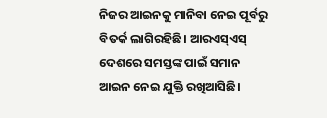ନିଜର ଆଇନକୁ ମାନିବା ନେଇ ପୂର୍ବରୁ ବିତର୍କ ଲାଗିରହିଛି। ଆରଏସ୍ଏସ୍ ଦେଶରେ ସମସ୍ତଙ୍କ ପାଇଁ ସମାନ ଆଇନ ନେଇ ଯୁକ୍ତି ରଖିଆସିଛି।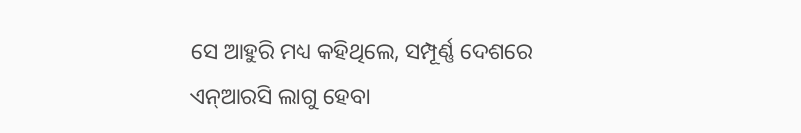ସେ ଆହୁରି ମଧ୍ୟ କହିଥିଲେ, ସମ୍ପୂର୍ଣ୍ଣ ଦେଶରେ ଏନ୍ଆରସି ଲାଗୁ ହେବା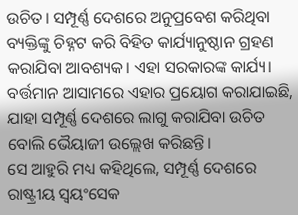ଉଚିତ। ସମ୍ପୂର୍ଣ୍ଣ ଦେଶରେ ଅନୁପ୍ରବେଶ କରିଥିବା ବ୍ୟକ୍ତିଙ୍କୁ ଚିହ୍ନଟ କରି ବିହିତ କାର୍ଯ୍ୟାନୁଷ୍ଠାନ ଗ୍ରହଣ କରାଯିବା ଆବଶ୍ୟକ। ଏହା ସରକାରଙ୍କ କାର୍ଯ୍ୟ। ବର୍ତ୍ତମାନ ଆସାମରେ ଏହାର ପ୍ରୟୋଗ କରାଯାଇଛି, ଯାହା ସମ୍ପୂର୍ଣ୍ଣ ଦେଶରେ ଲାଗୁ କରାଯିବା ଉଚିତ ବୋଲି ଭୈୟାଜୀ ଉଲ୍ଲେଖ କରିଛନ୍ତି।
ସେ ଆହୁରି ମଧ୍ୟ କହିଥିଲେ, ସମ୍ପୂର୍ଣ୍ଣ ଦେଶରେ ରାଷ୍ଟ୍ରୀୟ ସ୍ୱୟଂସେକ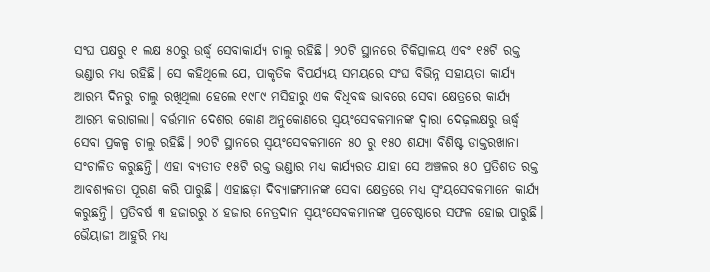ସଂଘ ପକ୍ଷରୁ ୧ ଲକ୍ଷ ୫୦ରୁ ଉର୍ଦ୍ଧ୍ୱ ସେବାକାର୍ଯ୍ୟ ଚାଲୁ ରହିଛି। ୨୦ଟି ସ୍ଥାନରେ ଚିକିତ୍ସାଳୟ ଏବଂ ୧୫ଟି ରକ୍ତ ଭଣ୍ଡାର ମଧ୍ୟ ରହିଛି। ସେ କହିଥିଲେ ଯେ, ପାକୃତିକ ବିପର୍ଯ୍ୟୟ ସମୟରେ ସଂଘ ବିଭିନ୍ନ ସହାୟତା କାର୍ଯ୍ୟ ଆରମ୍ଭ ଦିନରୁ ଚାଲୁ ରଖିଥିଲା ହେଲେ ୧୯୮୯ ମସିହାରୁ ଏକ ବିଧିବଦ୍ଧ ଭାବରେ ସେବା କ୍ଷେତ୍ରରେ କାର୍ଯ୍ୟ ଆରମ୍ଭ କରାଗଲା। ବର୍ତ୍ତମାନ ଦେଶର କୋଣ ଅନୁକୋଣରେ ସ୍ୱୟଂସେବକମାନଙ୍କ ଦ୍ୱାରା ଦେଢ଼ଲକ୍ଷରୁ ଊର୍ଦ୍ଧ୍ୱ ସେବା ପ୍ରକଳ୍ପ ଚାଲୁ ରହିଛି। ୨୦ଟି ସ୍ଥାନରେ ସ୍ୱୟଂସେବକମାନେ ୫୦ ରୁ ୧୫୦ ଶଯ୍ୟା ବିଶିଷ୍ଟ ଡାକ୍ତରଖାନା ସଂଚାଳିତ କରୁଛନ୍ତି। ଏହା ବ୍ୟତୀତ ୧୫ଟି ରକ୍ତ ଭଣ୍ଡାର ମଧ୍ୟ କାର୍ଯ୍ୟରତ ଯାହା ସେ ଅଞ୍ଚଳର ୫୦ ପ୍ରତିଶତ ରକ୍ତ ଆବଶ୍ୟକତା ପୂରଣ କରି ପାରୁଛି। ଏହାଛଡ଼ା ଦିବ୍ୟାଙ୍ଗମାନଙ୍କ ସେବା କ୍ଷେତ୍ରରେ ମଧ୍ୟ ସ୍ୱଂୟସେବକମାନେ କାର୍ଯ୍ୟ କରୁଛନ୍ତି। ପ୍ରତିବର୍ଷ ୩ ହଜାରରୁ ୪ ହଜାର ନେତ୍ରଦାନ ସ୍ୱୟଂସେବକମାନଙ୍କ ପ୍ରଚେଷ୍ଠାରେ ସଫଳ ହୋଇ ପାରୁଛି।
ଭୈୟାଜୀ ଆହୁରି ମଧ୍ୟ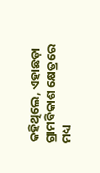କହିଥିଲେ, ଏହାଛଡ଼ା ଗ୍ରାମବିକାଶ କ୍ଷେତ୍ରରେ ମଧ୍ୟ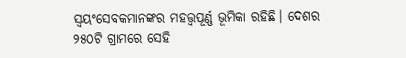ସ୍ୱୟଂସେବକମାନଙ୍କର ମହତ୍ତ୍ୱପୂର୍ଣ୍ଣ ଭୂମିକା ରହିଛି। ଦେଶର ୨୫୦ଟି ଗ୍ରାମରେ ସେହି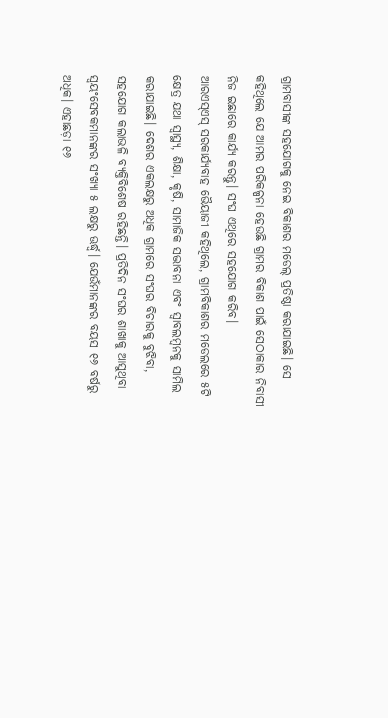ଗ୍ରାମବାସୀଙ୍କ ସହଯୋଗକୁ ନେଇ ବିକାଶର ମଡେଲ୍ ପ୍ରତିଷ୍ଠା କରାଯାଇଛି। ସେ କହିଥିଲେ ଯେ ଆମର ପରିକଳ୍ପନା ହେଉଛି ଗ୍ରାମର ବିକାଶ ପାଇଁ ସେଠାକାର ନିବାସୀ ନିଜ ଇଛାରେ କାର୍ଯ୍ୟ କରନ୍ତୁ। ସଂଘ ଏଥିରେ ସହଯୋଗ କରିବ।
ଆରଏସ୍ଏସ୍ ସରକାର୍ଯ୍ୟବାହ ଭୈୟାଜୀ କହିଥିଲେ, ଗ୍ରାମବିକାଶର ମଡେଲରେ ୫ଟି କ୍ଷେତ୍ର ଯଥା ସ୍ୱାସ୍ଥ୍ୟ, ଶିକ୍ଷା, କୃଷି, ସାମାଜିକ ସଦ୍ଭାବନା ଏବଂ ସ୍ୱାବଲମ୍ବନକୁ ସାମିଲ କରାଯାଇଛି। ଦେଶର ଏକଲକ୍ଷରୁ ଅଧିକ ଗ୍ରାମରେ ସଂଘର ବିଚାରକୁ ବୁଝିବା, ସହଯୋଗ କଲାଭଳି ବ୍ୟକ୍ତିବିଶେଷ ରହିଛନ୍ତି। ପ୍ରତିଦିନ ସଂଘର ଶାଖାକୁ ଆସୁଥିବା ସ୍ୱୟଂସେବକମାନଙ୍କର ସଂଖ୍ୟା ୫ ଲକ୍ଷରୁ ଊର୍ଦ୍ଧ୍ୱ। ଯେଉଁମାନଙ୍କର ବୟସ ୧୬ ବର୍ଷରୁ ଅଧିକ। ଏହାଛଡ଼ା ୧୬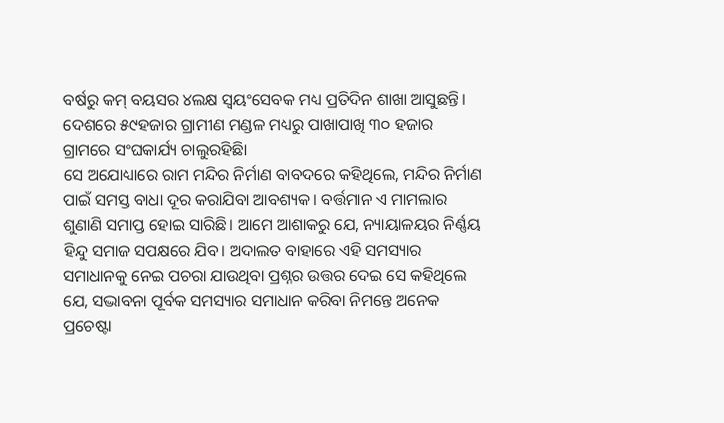ବର୍ଷରୁ କମ୍ ବୟସର ୪ଲକ୍ଷ ସ୍ୱୟଂସେବକ ମଧ୍ୟ ପ୍ରତିଦିନ ଶାଖା ଆସୁଛନ୍ତି। ଦେଶରେ ୫୯ହଜାର ଗ୍ରାମୀଣ ମଣ୍ଡଳ ମଧ୍ୟରୁ ପାଖାପାଖି ୩୦ ହଜାର ଗ୍ରାମରେ ସଂଘକାର୍ଯ୍ୟ ଚାଲୁରହିଛିା
ସେ ଅଯୋଧ୍ୟାରେ ରାମ ମନ୍ଦିର ନିର୍ମାଣ ବାବଦରେ କହିଥିଲେ, ମନ୍ଦିର ନିର୍ମାଣ ପାଇଁ ସମସ୍ତ ବାଧା ଦୂର କରାଯିବା ଆବଶ୍ୟକ। ବର୍ତ୍ତମାନ ଏ ମାମଲାର ଶୁଣାଣି ସମାପ୍ତ ହୋଇ ସାରିଛି। ଆମେ ଆଶାକରୁ ଯେ, ନ୍ୟାୟାଳୟର ନିର୍ଣ୍ଣୟ ହିନ୍ଦୁ ସମାଜ ସପକ୍ଷରେ ଯିବ। ଅଦାଲତ ବାହାରେ ଏହି ସମସ୍ୟାର ସମାଧାନକୁ ନେଇ ପଚରା ଯାଉଥିବା ପ୍ରଶ୍ନର ଉତ୍ତର ଦେଇ ସେ କହିଥିଲେ ଯେ, ସଦ୍ଭାବନା ପୂର୍ବକ ସମସ୍ୟାର ସମାଧାନ କରିବା ନିମନ୍ତେ ଅନେକ ପ୍ରଚେଷ୍ଟା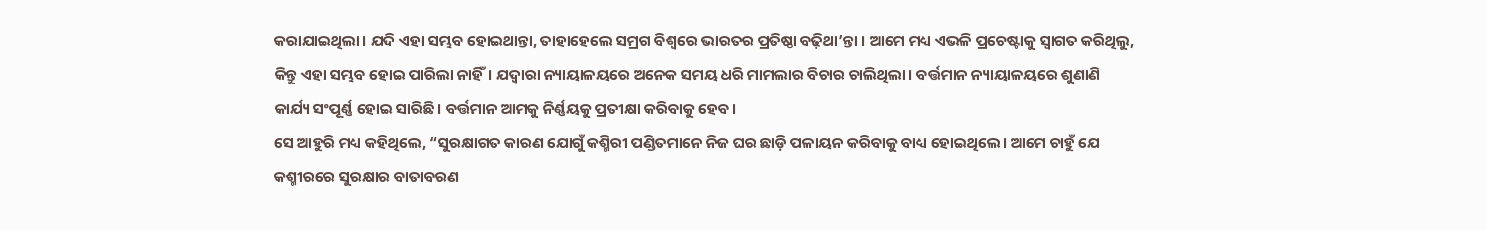କରାଯାଇଥିଲା। ଯଦି ଏହା ସମ୍ଭବ ହୋଇଥାନ୍ତା, ତାହାହେଲେ ସମ୍ରଗ ବିଶ୍ୱରେ ଭାରତର ପ୍ରତିଷ୍ଠା ବଢ଼ିଥା’ନ୍ତା । ଆମେ ମଧ୍ୟ ଏଭଳି ପ୍ରଚେଷ୍ଟାକୁ ସ୍ୱାଗତ କରିଥିଲୁ, କିନ୍ତୁ ଏହା ସମ୍ଭବ ହୋଇ ପାରିଲା ନାହିଁ। ଯଦ୍ୱାରା ନ୍ୟାୟାଳୟରେ ଅନେକ ସମୟ ଧରି ମାମଲାର ବିଚାର ଚାଲିଥିଲା। ବର୍ତ୍ତମାନ ନ୍ୟାୟାଳୟରେ ଶୁଣାଣି କାର୍ଯ୍ୟ ସଂପୂର୍ଣ୍ଣ ହୋଇ ସାରିଛି। ବର୍ତ୍ତମାନ ଆମକୁ ନିର୍ଣ୍ଣୟକୁ ପ୍ରତୀକ୍ଷା କରିବାକୁ ହେବ।
ସେ ଆହୁରି ମଧ୍ୟ କହିଥିଲେ, “ସୁରକ୍ଷାଗତ କାରଣ ଯୋଗୁଁ କଶ୍ମିରୀ ପଣ୍ଡିତମାନେ ନିଜ ଘର ଛାଡ଼ି ପଳାୟନ କରିବାକୁ ବାଧ୍ୟ ହୋଇଥିଲେ। ଆମେ ଚାହୁଁ ଯେ କଶ୍ମୀରରେ ସୁରକ୍ଷାର ବାତାବରଣ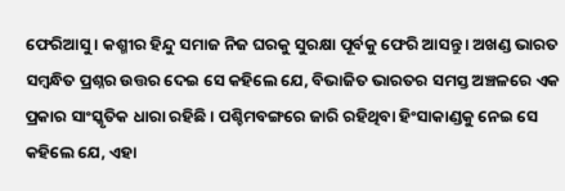ଫେରିଆସୁ। କଶ୍ମୀର ହିନ୍ଦୁ ସମାଜ ନିଜ ଘରକୁ ସୁରକ୍ଷା ପୂର୍ବକୁ ଫେରି ଆସନ୍ତୁ। ଅଖଣ୍ଡ ଭାରତ ସମ୍ବନ୍ଧିତ ପ୍ରଶ୍ନର ଉତ୍ତର ଦେଇ ସେ କହିଲେ ଯେ, ବିଭାଜିତ ଭାରତର ସମସ୍ତ ଅଞ୍ଚଳରେ ଏକ ପ୍ରକାର ସାଂସ୍କୃତିକ ଧାରା ରହିଛି । ପଶ୍ଚିମବଙ୍ଗରେ ଜାରି ରହିଥିବା ହିଂସାକାଣ୍ଡକୁ ନେଇ ସେ କହିଲେ ଯେ, ଏହା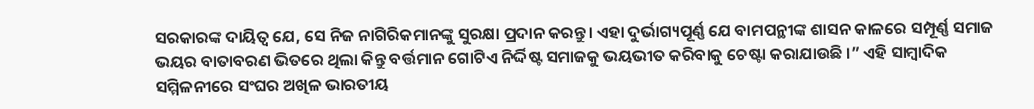ସରକାରଙ୍କ ଦାୟିତ୍ୱ ଯେ, ସେ ନିଜ ନାଗିରିକମାନଙ୍କୁ ସୁରକ୍ଷା ପ୍ରଦାନ କରନ୍ତୁ। ଏହା ଦୁର୍ଭାଗ୍ୟପୂର୍ଣ୍ଣ ଯେ ବାମପନ୍ଥୀଙ୍କ ଶାସନ କାଳରେ ସମ୍ପୂର୍ଣ୍ଣ ସମାଜ ଭୟର ବାତାବରଣ ଭିତରେ ଥିଲା କିନ୍ତୁ ବର୍ତ୍ତମାନ ଗୋଟିଏ ନିର୍ଦ୍ଦିଷ୍ଟ ସମାଜକୁ ଭୟଭୀତ କରିବାକୁ ଚେଷ୍ଟା କରାଯାଉଛି ।” ଏହି ସାମ୍ବାଦିକ ସମ୍ମିଳନୀରେ ସଂଘର ଅଖିଳ ଭାରତୀୟ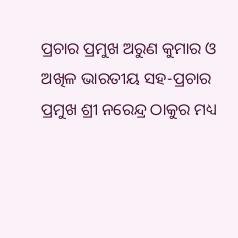ପ୍ରଚାର ପ୍ରମୁଖ ଅରୁଣ କୁମାର ଓ ଅଖିଳ ଭାରତୀୟ ସହ-ପ୍ରଚାର ପ୍ରମୁଖ ଶ୍ରୀ ନରେନ୍ଦ୍ର ଠାକୁର ମଧ୍ୟ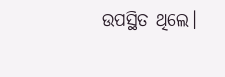ଉପସ୍ଥିତ ଥିଲେ।